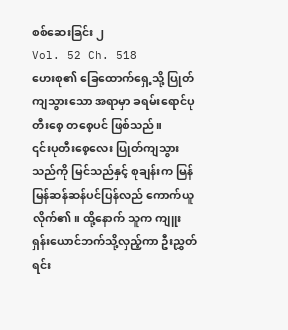စစ်ဆေးခြင်း ၂
Vol. 52 Ch. 518
ဟေးစု၏ ခြေထောက်ရှေ့သို့ ပြုတ်ကျသွားသော အရာမှာ ခရမ်းရောင်ပုတီးစေ့ တစေ့ပင် ဖြစ်သည်။
၎င်းပုတီးစေ့လေး ပြုတ်ကျသွားသည်ကို မြင်သည်နှင့် စုချန်းက မြန်မြန်ဆန်ဆန်ပင်ပြန်လည် ကောက်ယူလိုက်၏။ ထို့နောက် သူက ကျူးရှန်းယောင်ဘက်သို့လှည့်ကာ ဦးညွှတ်ရင်း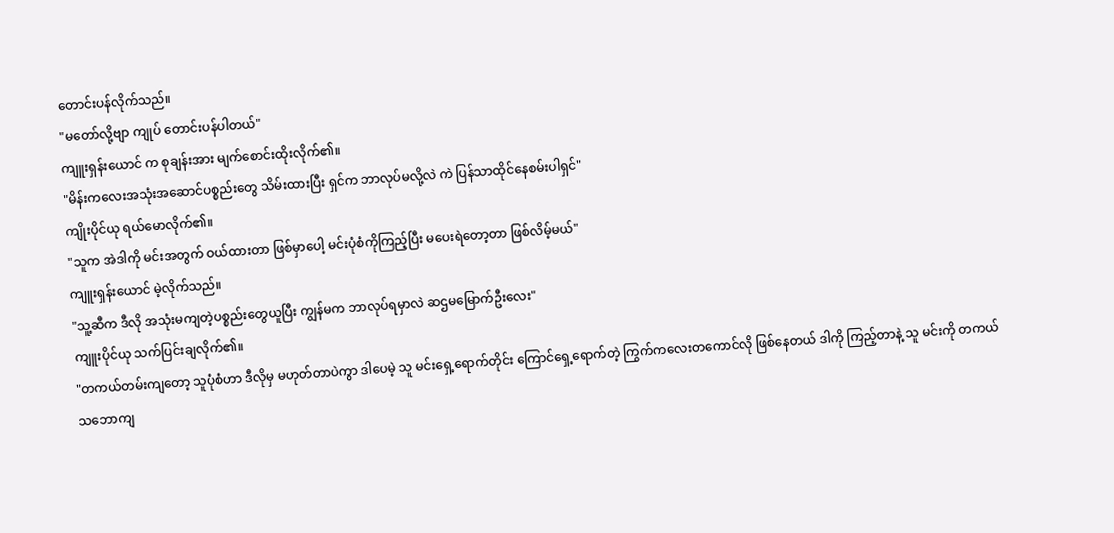တောင်းပန်လိုက်သည်။
"မတော်လို့ဗျာ ကျုပ် တောင်းပန်ပါတယ်"
ကျူးရှန်းယောင် က စုချန်းအား မျက်စောင်းထိုးလိုက်၏။
"မိန်းကလေးအသုံးအဆောင်ပစ္စည်းတွေ သိမ်းထားပြီး ရှင်က ဘာလုပ်မလို့လဲ ကဲ ပြန်သာထိုင်နေစမ်းပါရှင်"
ကျိုးပိုင်ယု ရယ်မောလိုက်၏။
"သူက အဲဒါကို မင်းအတွက် ဝယ်ထားတာ ဖြစ်မှာပေါ့ မင်းပုံစံကိုကြည့်ပြီး မပေးရဲတော့တာ ဖြစ်လိမ့်မယ်"
ကျူးရှန်းယောင် မဲ့လိုက်သည်။
"သူ့ဆီက ဒီလို အသုံးမကျတဲ့ပစ္စည်းတွေယူပြီး ကျွန်မက ဘာလုပ်ရမှာလဲ ဆဌမမြောက်ဦးလေး"
ကျူးပိုင်ယု သက်ပြင်းချလိုက်၏။
"တကယ်တမ်းကျတော့ သူပုံစံဟာ ဒီလိုမှ မဟုတ်တာပဲကွာ ဒါပေမဲ့ သူ မင်းရှေ့ရောက်တိုင်း ကြောင်ရှေ့ရောက်တဲ့ ကြွက်ကလေးတကောင်လို ဖြစ်နေတယ် ဒါကို ကြည့်တာနဲ့ သူ မင်းကို တကယ်သဘောကျ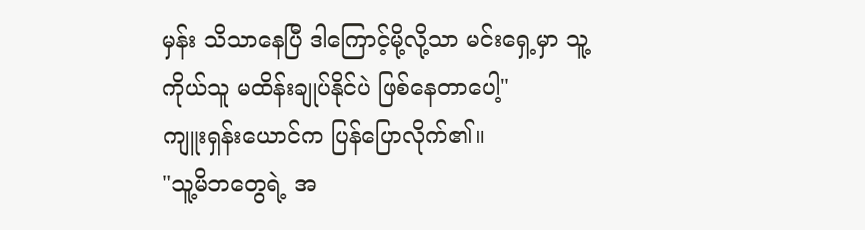မှန်း သိသာနေပြီ ဒါကြောင့်မို့လို့သာ မင်းရှေ့မှာ သူ့ကိုယ်သူ မထိန်းချုပ်နိုင်ပဲ ဖြစ်နေတာပေါ့"
ကျူးရှန်းယောင်က ပြန်ပြောလိုက်၏။
"သူ့မိဘတွေရဲ့ အ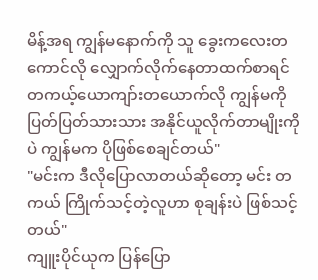မိန့်အရ ကျွန်မနောက်ကို သူ ခွေးကလေးတကောင်လို လျှောက်လိုက်နေတာထက်စာရင် တကယ့်ယောကျာ်းတယောက်လို ကျွန်မကို ပြတ်ပြတ်သားသား အနိုင်ယူလိုက်တာမျိုးကိုပဲ ကျွန်မက ပိုဖြစ်စေချင်တယ်"
"မင်းက ဒီလိုပြောလာတယ်ဆိုတော့ မင်း တကယ် ကြိုက်သင့်တဲ့လူဟာ စုချန်းပဲ ဖြစ်သင့်တယ်"
ကျူးပိုင်ယုက ပြန်ပြော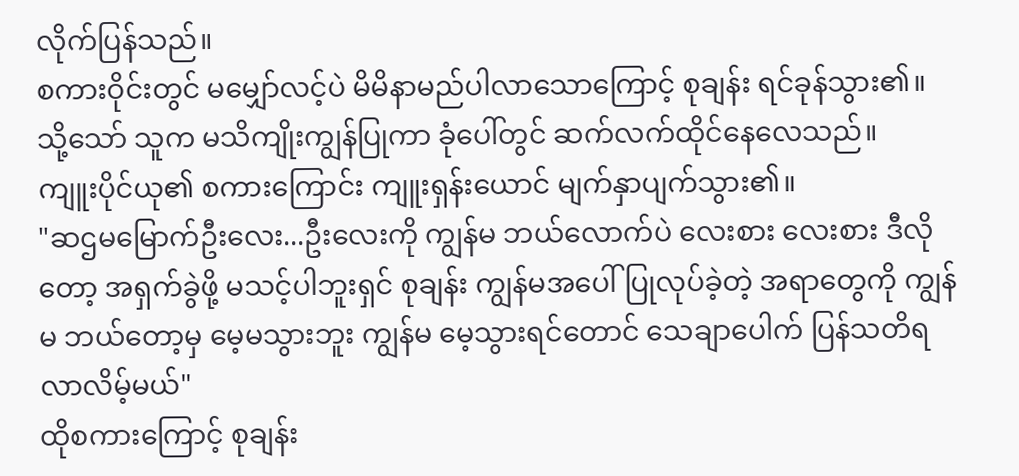လိုက်ပြန်သည်။
စကားဝိုင်းတွင် မမျှော်လင့်ပဲ မိမိနာမည်ပါလာသောကြောင့် စုချန်း ရင်ခုန်သွား၏။ သို့သော် သူက မသိကျိုးကျွန်ပြုကာ ခုံပေါ်တွင် ဆက်လက်ထိုင်နေလေသည်။
ကျူးပိုင်ယု၏ စကားကြောင်း ကျူးရှန်းယောင် မျက်နှာပျက်သွား၏။
"ဆဌမမြောက်ဦးလေး...ဦးလေးကို ကျွန်မ ဘယ်လောက်ပဲ လေးစား လေးစား ဒီလိုတော့ အရှက်ခွဲဖို့ မသင့်ပါဘူးရှင် စုချန်း ကျွန်မအပေါ် ပြုလုပ်ခဲ့တဲ့ အရာတွေကို ကျွန်မ ဘယ်တော့မှ မေ့မသွားဘူး ကျွန်မ မေ့သွားရင်တောင် သေချာပေါက် ပြန်သတိရလာလိမ့်မယ်"
ထိုစကားကြောင့် စုချန်း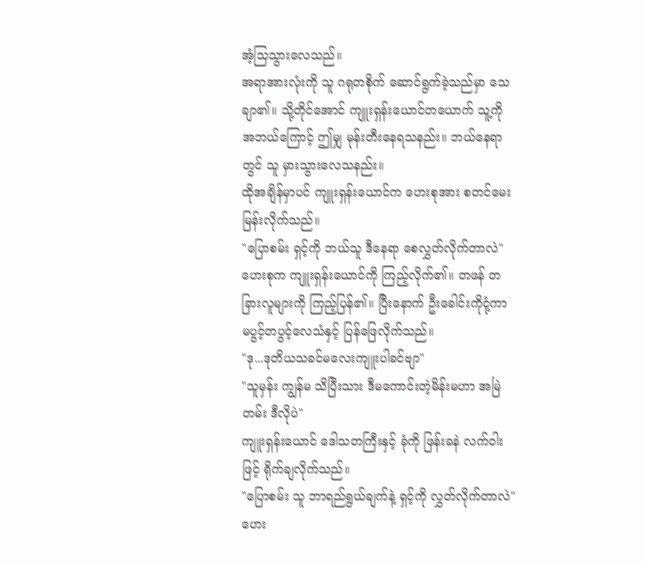အံ့သြသွားလေသည်။
အရာအားလုံးကို သူ ဂရုတစိုက် ဆောင်ရွက်ခဲ့သည်မှာ သေချာ၏။ သို့တိုင်အောင် ကျူးရှန်းယောင်တယောက် သူ့ကို အဘယ်ကြောင့် ဤမျှ မုန်းတီးနေရသနည်း။ ဘယ်နေရာတွင် သူ မှားသွားလေသနည်း။
ထိုအချိန်မှာပင် ကျူးရှန်းယောင်က ဟေးစုအား စတင်မေးမြန်းလိုက်သည်။
"ပြောစမ်း ရှင့်ကို ဘယ်သူ ဒီနေရာ စေလွှတ်လိုက်တာလဲ"
ဟေးစုက ကျူးရှန်းယောင်ကို ကြည့်လိုက်၏။ တဖန် တခြားလူများကို ကြည့်ပြန်၏။ ပြီးနောက် ဦးခေါင်းကိုငုံ့ကာ မပွင့်တပွင့်လေသံနှင့် ပြန်ဖြေလိုက်သည်။
"ဒု...ဒုတိယသခင်မလေးကျူးပါခင်ဗျာ"
"သူမှန်း ကျွန်မ သိပြီးသား ဒီမကောင်းတဲ့မိန်းမဟာ အမြဲတမ်း ဒီလိုပဲ"
ကျူးရှန်းယောင် ဒေါသတကြီးနှင့် ခုံကို ဖြန်းခနဲ လက်ဝါးဖြင့် ရိုက်ချလိုက်သည်။
"ပြောစမ်း သူ ဘာရည်ရွယ်ချက်နဲ့ ရှင့်ကို လွှတ်လိုက်တာလဲ"
ဟေး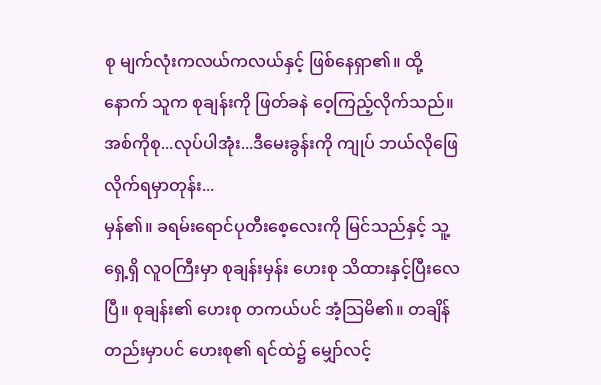စု မျက်လုံးကလယ်ကလယ်နှင့် ဖြစ်နေရှာ၏။ ထို့နောက် သူက စုချန်းကို ဖြတ်ခနဲ ဝေ့ကြည့်လိုက်သည်။
အစ်ကိုစု...လုပ်ပါအုံး...ဒီမေးခွန်းကို ကျုပ် ဘယ်လိုဖြေလိုက်ရမှာတုန်း...
မှန်၏။ ခရမ်းရောင်ပုတီးစေ့လေးကို မြင်သည်နှင့် သူ့ရှေ့ရှိ လူဝကြီးမှာ စုချန်းမှန်း ဟေးစု သိထားနှင့်ပြီးလေပြီ။ စုချန်း၏ ဟေးစု တကယ်ပင် အံ့သြမိ၏။ တချိန်တည်းမှာပင် ဟေးစု၏ ရင်ထဲ၌ မျှော်လင့်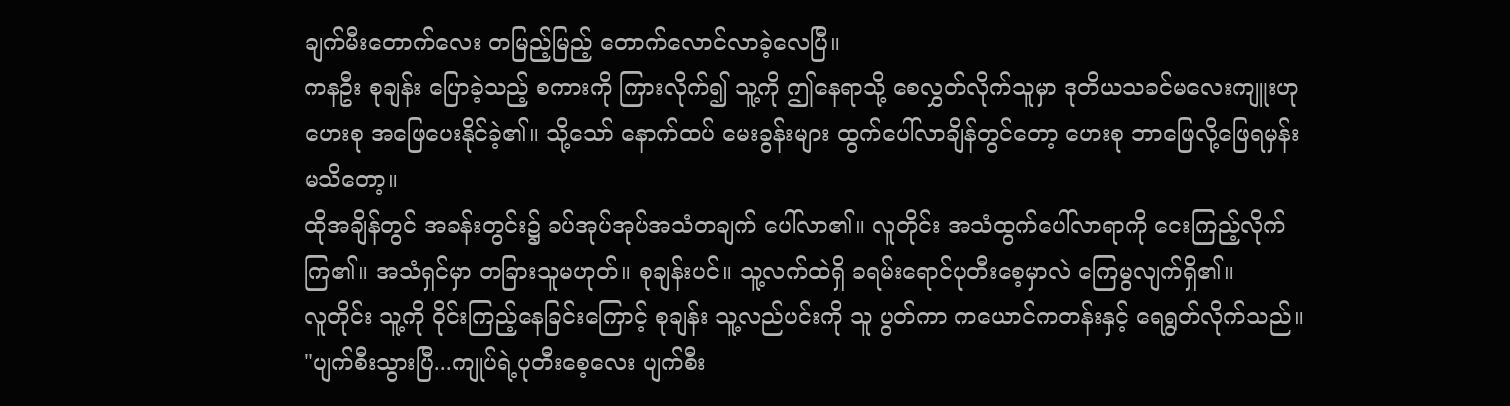ချက်မီးတောက်လေး တမြည့်မြည့် တောက်လောင်လာခဲ့လေပြီ။
ကနဦး စုချန်း ပြောခဲ့သည့် စကားကို ကြားလိုက်၍ သူ့ကို ဤနေရာသို့ စေလွှတ်လိုက်သူမှာ ဒုတိယသခင်မလေးကျူးဟု ဟေးစု အဖြေပေးနိုင်ခဲ့၏။ သို့သော် နောက်ထပ် မေးခွန်းများ ထွက်ပေါ်လာချိန်တွင်တော့ ဟေးစု ဘာဖြေလို့ဖြေရမှန်းမသိတော့။
ထိုအချိန်တွင် အခန်းတွင်း၌ ခပ်အုပ်အုပ်အသံတချက် ပေါ်လာ၏။ လူတိုင်း အသံထွက်ပေါ်လာရာကို ငေးကြည့်လိုက်ကြ၏။ အသံရှင်မှာ တခြားသူမဟုတ်။ စုချန်းပင်။ သူ့လက်ထဲရှိ ခရမ်းရောင်ပုတီးစေ့မှာလဲ ကြေမွလျက်ရှိ၏။
လူတိုင်း သူ့ကို ဝိုင်းကြည့်နေခြင်းကြောင့် စုချန်း သူ့လည်ပင်းကို သူ ပွတ်ကာ ကယောင်ကတန်းနှင့် ရေရွတ်လိုက်သည်။
"ပျက်စီးသွားပြီ...ကျုပ်ရဲ့ပုတီးစေ့လေး ပျက်စီး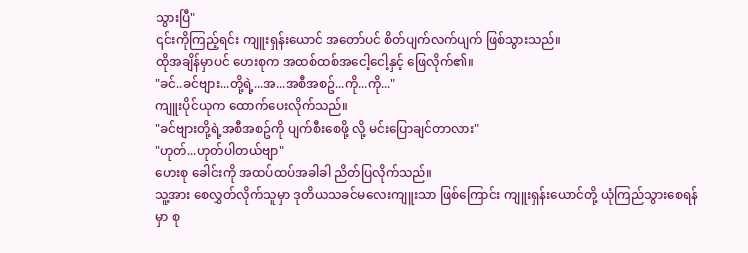သွားပြီ"
၎င်းကိုကြည့်ရင်း ကျူးရှန်းယောင် အတော်ပင် စိတ်ပျက်လက်ပျက် ဖြစ်သွားသည်။
ထိုအချိန်မှာပင် ဟေးစုက အထစ်ထစ်အငေါ့ငေါ့နှင့် ဖြေလိုက်၏။
"ခင်..ခင်ဗျား...တို့ရဲ့...အ...အစီအစဥ်...ကို...ကို..."
ကျူးပိုင်ယုက ထောက်ပေးလိုက်သည်။
"ခင်ဗျားတို့ရဲ့အစီအစဥ်ကို ပျက်စီးစေဖို့ လို့ မင်းပြောချင်တာလား"
"ဟုတ်...ဟုတ်ပါတယ်ဗျာ"
ဟေးစု ခေါင်းကို အထပ်ထပ်အခါခါ ညိတ်ပြလိုက်သည်။
သူ့အား စေလွှတ်လိုက်သူမှာ ဒုတိယသခင်မလေးကျူးသာ ဖြစ်ကြောင်း ကျူးရှန်းယောင်တို့ ယုံကြည်သွားစေရန်မှာ စု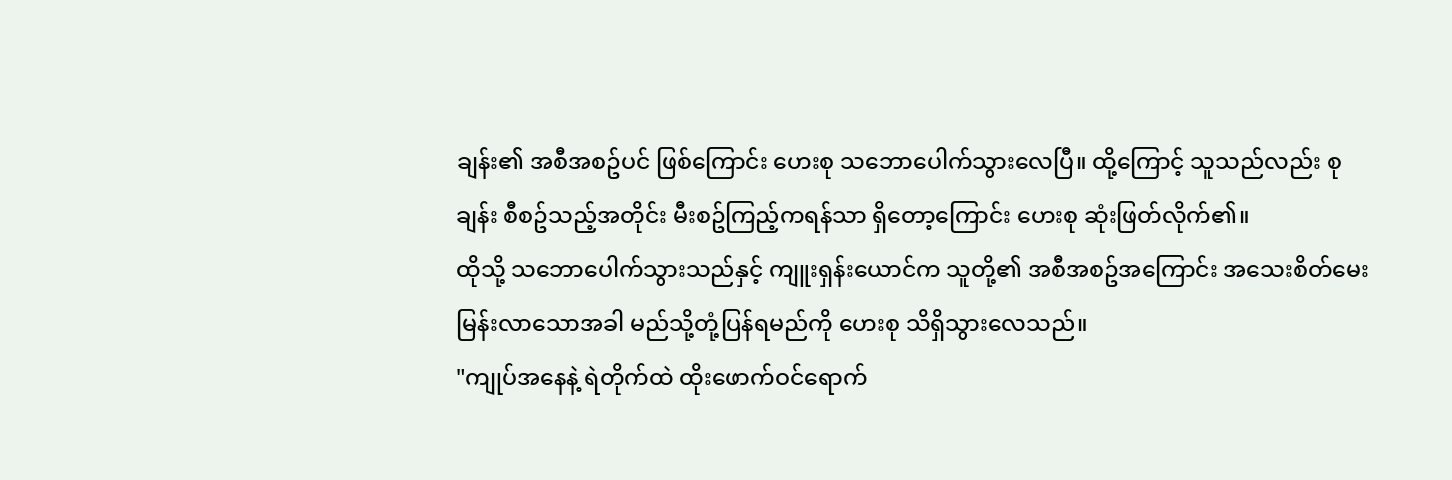ချန်း၏ အစီအစဥ်ပင် ဖြစ်ကြောင်း ဟေးစု သဘောပေါက်သွားလေပြီ။ ထို့ကြောင့် သူသည်လည်း စုချန်း စီစဥ်သည့်အတိုင်း မီးစဥ်ကြည့်ကရန်သာ ရှိတော့ကြောင်း ဟေးစု ဆုံးဖြတ်လိုက်၏။
ထိုသို့ သဘောပေါက်သွားသည်နှင့် ကျူးရှန်းယောင်က သူတို့၏ အစီအစဥ်အကြောင်း အသေးစိတ်မေးမြန်းလာသောအခါ မည်သို့တုံ့ပြန်ရမည်ကို ဟေးစု သိရှိသွားလေသည်။
"ကျုပ်အနေနဲ့ ရဲတိုက်ထဲ ထိုးဖောက်ဝင်ရောက်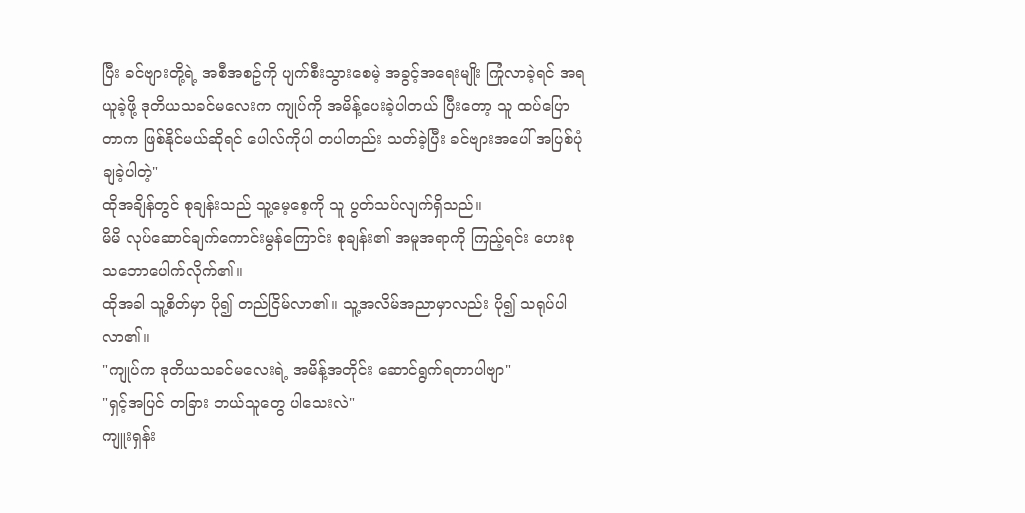ပြီး ခင်ဗျားတို့ရဲ့ အစီအစဥ်ကို ပျက်စီးသွားစေမဲ့ အခွင့်အရေးမျိုး ကြုံလာခဲ့ရင် အရယူခဲ့ဖို့ ဒုတိယသခင်မလေးက ကျုပ်ကို အမိန့်ပေးခဲ့ပါတယ် ပြီးတော့ သူ ထပ်ပြောတာက ဖြစ်နိုင်မယ်ဆိုရင် ပေါလ်ကိုပါ တပါတည်း သတ်ခဲ့ပြီး ခင်ဗျားအပေါ် အပြစ်ပုံချခဲ့ပါတဲ့"
ထိုအချိန်တွင် စုချန်းသည် သူ့မေ့စေ့ကို သူ ပွတ်သပ်လျက်ရှိသည်။
မိမိ လုပ်ဆောင်ချက်ကောင်းမွန်ကြောင်း စုချန်း၏ အမူအရာကို ကြည့်ရင်း ဟေးစု သဘောပေါက်လိုက်၏။
ထိုအခါ သူ့စိတ်မှာ ပို၍ တည်ငြိမ်လာ၏။ သူ့အလိမ်အညာမှာလည်း ပို၍ သရုပ်ပါလာ၏။
"ကျုပ်က ဒုတိယသခင်မလေးရဲ့ အမိန့်အတိုင်း ဆောင်ရွက်ရတာပါဗျာ"
"ရှင့်အပြင် တခြား ဘယ်သူတွေ ပါသေးလဲ"
ကျူးရှန်း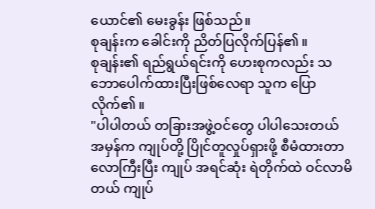ယောင်၏ မေးခွန်း ဖြစ်သည်။
စုချန်းက ခေါင်းကို ညိတ်ပြလိုက်ပြန်၏။
စုချန်း၏ ရည်ရွယ်ရင်းကို ဟေးစုကလည်း သဘောပေါက်ထားပြီးဖြစ်လေရာ သူက ပြောလိုက်၏။
"ပါပါတယ် တခြားအဖွဲ့ဝင်တွေ ပါပါသေးတယ် အမှန်က ကျုပ်တို့ ပြိုင်တူလှုပ်ရှားဖို့ စီမံထားတာ လောကြီးပြီး ကျုပ် အရင်ဆုံး ရဲတိုက်ထဲ ဝင်လာမိတယ် ကျုပ်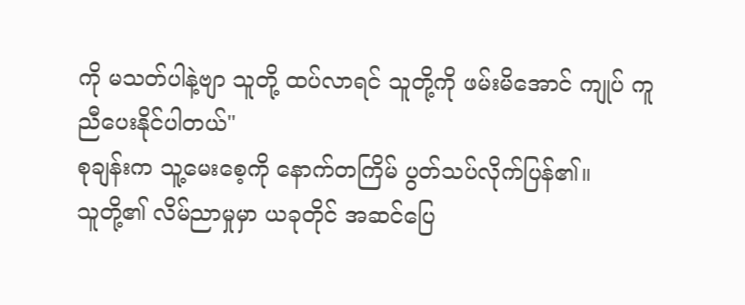ကို မသတ်ပါနဲ့ဗျာ သူတို့ ထပ်လာရင် သူတို့ကို ဖမ်းမိအောင် ကျုပ် ကူညီပေးနိုင်ပါတယ်"
စုချန်းက သူ့မေးစေ့ကို နောက်တကြိမ် ပွတ်သပ်လိုက်ပြန်၏။
သူတို့၏ လိမ်ညာမှုမှာ ယခုတိုင် အဆင်ပြေ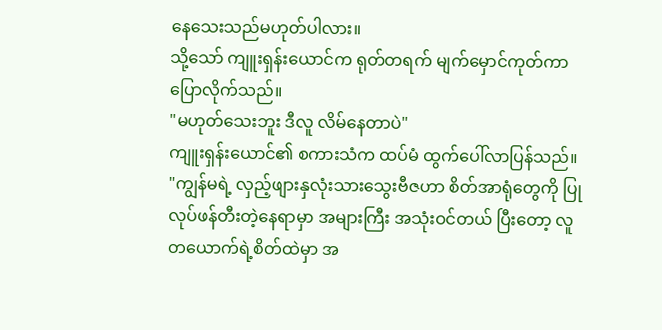နေသေးသည်မဟုတ်ပါလား။
သို့သော် ကျူးရှန်းယောင်က ရုတ်တရက် မျက်မှောင်ကုတ်ကာ ပြောလိုက်သည်။
"မဟုတ်သေးဘူး ဒီလူ လိမ်နေတာပဲ"
ကျူးရှန်းယောင်၏ စကားသံက ထပ်မံ ထွက်ပေါ်လာပြန်သည်။
"ကျွန်မရဲ့ လှည့်ဖျားနှလုံးသားသွေးဗီဇဟာ စိတ်အာရုံတွေကို ပြုလုပ်ဖန်တီးတဲ့နေရာမှာ အများကြီး အသုံးဝင်တယ် ပြီးတော့ လူတယောက်ရဲ့စိတ်ထဲမှာ အ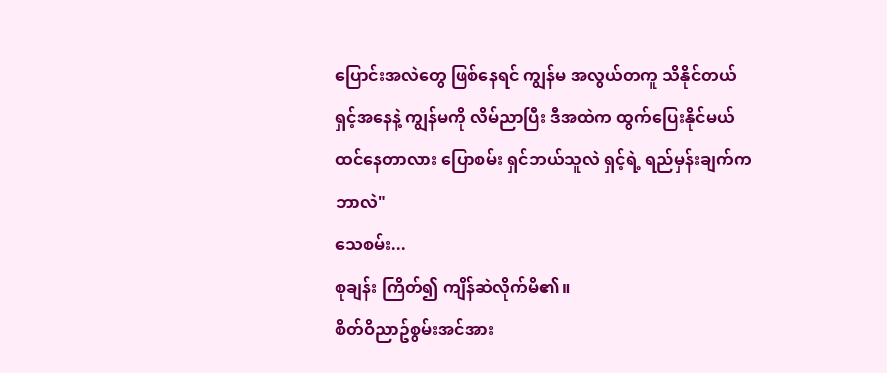ပြောင်းအလဲတွေ ဖြစ်နေရင် ကျွန်မ အလွယ်တကူ သိနိုင်တယ် ရှင့်အနေနဲ့ ကျွန်မကို လိမ်ညာပြီး ဒီအထဲက ထွက်ပြေးနိုင်မယ် ထင်နေတာလား ပြောစမ်း ရှင်ဘယ်သူလဲ ရှင့်ရဲ့ ရည်မှန်းချက်က ဘာလဲ"
သေစမ်း...
စုချန်း ကြိတ်၍ ကျိန်ဆဲလိုက်မိ၏။
စိတ်ဝိညာဥ်စွမ်းအင်အား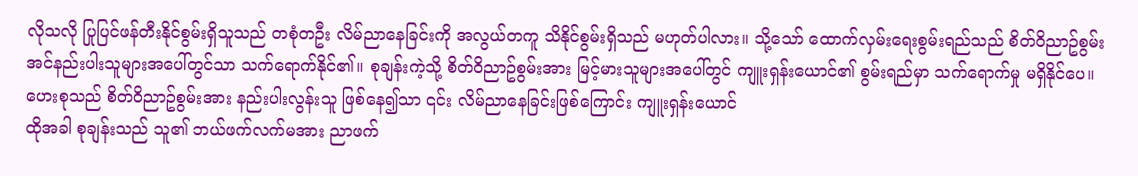လိုသလို ပြုပြင်ဖန်တီးနိုင်စွမ်းရှိသူသည် တစုံတဦး လိမ်ညာနေခြင်းကို အလွယ်တကူ သိနိုင်စွမ်းရှိသည် မဟုတ်ပါလား။ သို့သော် ထောက်လှမ်းရေးစွမ်းရည်သည် စိတ်ဝိညာဥ်စွမ်းအင်နည်းပါးသူများအပေါ်တွင်သာ သက်ရောက်နိုင်၏။ စုချန်းကဲ့သို့ စိတ်ဝိညာဥ်စွမ်းအား မြင့်မားသူများအပေါ်တွင် ကျူးရှန်းယောင်၏ စွမ်းရည်မှာ သက်ရောက်မှု မရှိနိုင်ပေ။ ဟေးစုသည် စိတ်ဝိညာဥ်စွမ်းအား နည်းပါးလွန်းသူ ဖြစ်နေ၍သာ ၎င်း လိမ်ညာနေခြင်းဖြစ်ကြောင်း ကျူးရှန်းယောင်
ထိုအခါ စုချန်းသည် သူ၏ ဘယ်ဖက်လက်မအား ညာဖက်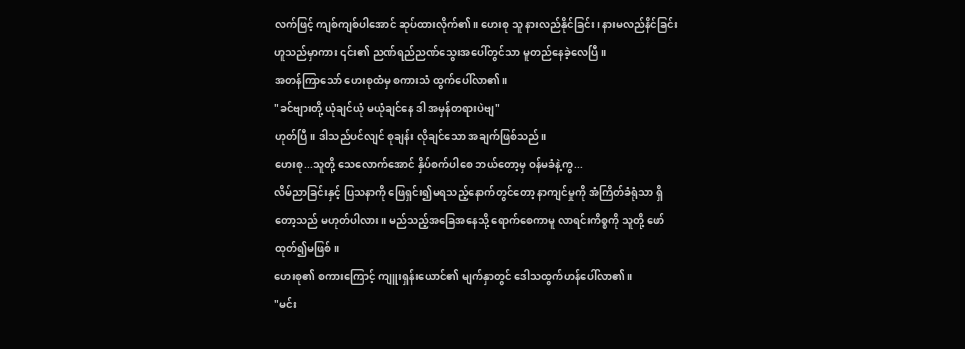လက်ဖြင့် ကျစ်ကျစ်ပါအောင် ဆုပ်ထားလိုက်၏။ ဟေးစု သူ နားလည်နိုင်ခြင်း၊ နားမလည်နိင်ခြင်း ဟူသည်မှာကား ၎င်း၏ ညဏ်ရည်ညဏ်သွေးအပေါ်တွင်သာ မူတည်နေခဲ့လေပြီ။
အတန်ကြာသော် ဟေးစုထံမှ စကားသံ ထွက်ပေါ်လာ၏။
"ခင်ဗျားတို့ ယုံချင်ယုံ မယုံချင်နေ ဒါ အမှန်တရားပဲဗျ"
ဟုတ်ပြီ။ ဒါသည်ပင်လျင် စုချန်း လိုချင်သော အချက်ဖြစ်သည်။
ဟေးစု...သူတို့ သေလောက်အောင် နှိပ်စက်ပါစေ ဘယ်တော့မှ ဝန်မခံနဲ့ကွ...
လိမ်ညာခြင်းနှင့် ပြသနာကို ဖြေရှင်း၍မရသည့်နောက်တွင်တော့ နာကျင်မှုကို အံကြိတ်ခံရုံသာ ရှိတော့သည် မဟုတ်ပါလား။ မည်သည့်အခြေအနေသို့ ရောက်စေကာမူ လာရင်းကိစ္စကို သူတို့ ဖော်ထုတ်၍မဖြစ်။
ဟေးစု၏ စကားကြောင့် ကျူးရှန်းယောင်၏ မျက်နှာတွင် ဒေါသထွက်ဟန်ပေါ်လာ၏။
"မင်း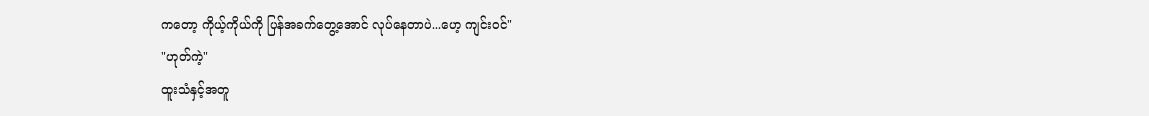ကတော့ ကိုယ့်ကိုယ်ကို ပြန်အခက်တွေ့အောင် လုပ်နေတာပဲ...ဟေ့ ကျင်းဝင်"
"ဟုတ်ကဲ့"
ထူးသံနှင့်အတူ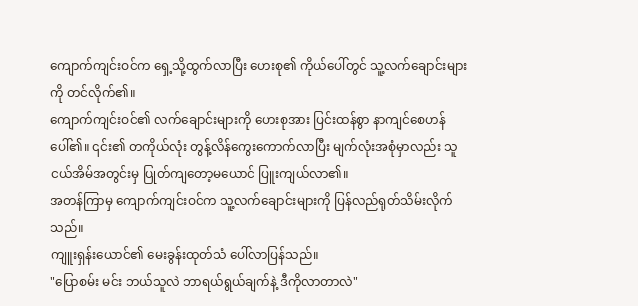ကျောက်ကျင်းဝင်က ရှေ့သို့ထွက်လာပြီး ဟေးစု၏ ကိုယ်ပေါ်တွင် သူ့လက်ချောင်းများကို တင်လိုက်၏။
ကျောက်ကျင်းဝင်၏ လက်ချောင်းများကို ဟေးစုအား ပြင်းထန်စွာ နာကျင်စေဟန်ပေါ်၏။ ၎င်း၏ တကိုယ်လုံး တွန့်လိန်ကွေးကောက်လာပြီး မျက်လုံးအစုံမှာလည်း သူငယ်အိမ်အတွင်းမှ ပြုတ်ကျတော့မယောင် ပြူးကျယ်လာ၏။
အတန်ကြာမှ ကျောက်ကျင်းဝင်က သူ့လက်ချောင်းများကို ပြန်လည်ရုတ်သိမ်းလိုက်သည်။
ကျူးရှန်းယောင်၏ မေးခွန်းထုတ်သံ ပေါ်လာပြန်သည်။
"ပြောစမ်း မင်း ဘယ်သူလဲ ဘာရယ်ရွယ်ချက်နဲ့ ဒီကိုလာတာလဲ"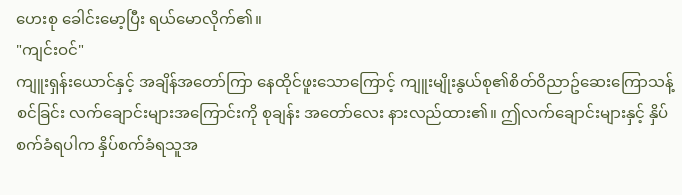ဟေးစု ခေါင်းမော့ပြီး ရယ်မောလိုက်၏။
"ကျင်းဝင်"
ကျူးရှန်းယောင်နှင့် အချိန်အတော်ကြာ နေထိုင်ဖူးသောကြောင့် ကျူးမျိုးနွယ်စု၏စိတ်ဝိညာဥ်ဆေးကြောသန့်စင်ခြင်း လက်ချောင်းများအကြောင်းကို စုချန်း အတော်လေး နားလည်ထား၏။ ဤလက်ချောင်းများနှင့် နှိပ်စက်ခံရပါက နှိပ်စက်ခံရသူအ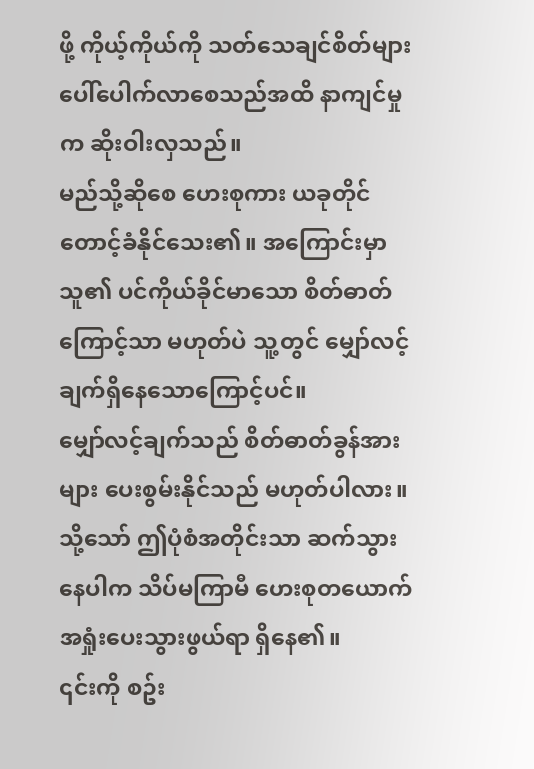ဖို့ ကိုယ့်ကိုယ်ကို သတ်သေချင်စိတ်များ ပေါ်ပေါက်လာစေသည်အထိ နာကျင်မှုက ဆိုးဝါးလှသည်။
မည်သို့ဆိုစေ ဟေးစုကား ယခုတိုင် တောင့်ခံနိုင်သေး၏။ အကြောင်းမှာ သူ၏ ပင်ကိုယ်ခိုင်မာသော စိတ်ဓာတ်ကြောင့်သာ မဟုတ်ပဲ သူ့တွင် မျှော်လင့်ချက်ရှိနေသောကြောင့်ပင်။
မျှော်လင့်ချက်သည် စိတ်ဓာတ်ခွန်အားများ ပေးစွမ်းနိုင်သည် မဟုတ်ပါလား။
သို့သော် ဤပုံစံအတိုင်းသာ ဆက်သွားနေပါက သိပ်မကြာမီ ဟေးစုတယောက် အရှုံးပေးသွားဖွယ်ရာ ရှိနေ၏။
၎င်းကို စဥ်း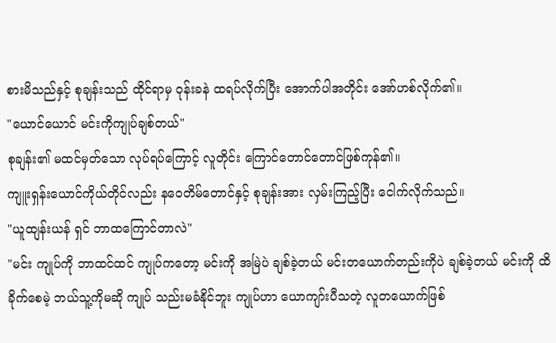စားမိသည်နှင့် စုချန်းသည် ထိုင်ရာမှ ဝုန်းခနဲ ထရပ်လိုက်ပြီး အောက်ပါအတိုင်း အော်ဟစ်လိုက်၏။
"ယောင်ယောင် မင်းကိုကျုပ်ချစ်တယ်"
စုချန်း၏ မထင်မှတ်သော လုပ်ရပ်ကြောင့် လူတိုင်း ကြောင်တောင်တောင်ဖြစ်ကုန်၏။
ကျူးရှန်းယောင်ကိုယ်တိုင်လည်း နဝေတိမ်တောင်နှင့် စုချန်းအား လှမ်းကြည့်ပြီး ငေါက်လိုက်သည်။
"ယူထျန်းယန် ရှင် ဘာထကြောင်တာလဲ"
"မင်း ကျုပ်ကို ဘာထင်ထင် ကျုပ်ကတော့ မင်းကို အမြဲပဲ ချစ်ခဲ့တယ် မင်းတယောက်တည်းကိုပဲ ချစ်ခဲ့တယ် မင်းကို ထိခိုက်စေမဲ့ ဘယ်သူ့ကိုမဆို ကျုပ် သည်းမခံနိုင်ဘူး ကျုပ်ဟာ ယောကျာ်းပီသတဲ့ လူတယောက်ဖြစ်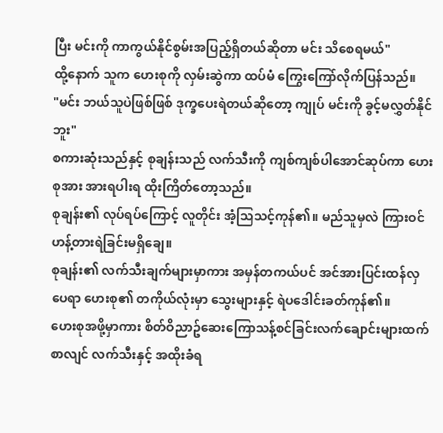ပြီး မင်းကို ကာကွယ်နိုင်စွမ်းအပြည့်ရှိတယ်ဆိုတာ မင်း သိစေရမယ်"
ထို့နောက် သူက ဟေးစုကို လှမ်းဆွဲကာ ထပ်မံ ကြွေးကြော်လိုက်ပြန်သည်။
"မင်း ဘယ်သူပဲဖြစ်ဖြစ် ဒုက္ခပေးရဲတယ်ဆိုတော့ ကျုပ် မင်းကို ခွင့်မလွှတ်နိုင်ဘူး"
စကားဆုံးသည်နှင့် စုချန်းသည် လက်သီးကို ကျစ်ကျစ်ပါအောင်ဆုပ်ကာ ဟေးစုအား အားရပါးရ ထိုးကြိတ်တော့သည်။
စုချန်း၏ လုပ်ရပ်ကြောင့် လူတိုင်း အံ့သြသင့်ကုန်၏။ မည်သူမှလဲ ကြားဝင်ဟန့်တားရဲခြင်းမရှိချေ။
စုချန်း၏ လက်သီးချက်များမှာကား အမှန်တကယ်ပင် အင်အားပြင်းထန်လှပေရာ ဟေးစု၏ တကိုယ်လုံးမှာ သွေးများနှင့် ရဲပဒေါင်းခတ်ကုန်၏။
ဟေးစုအဖို့မှာကား စိတ်ဝိညာဥ်ဆေးကြောသန့်စင်ခြင်းလက်ချောင်းများထက်စာလျင် လက်သီးနှင့် အထိုးခံရ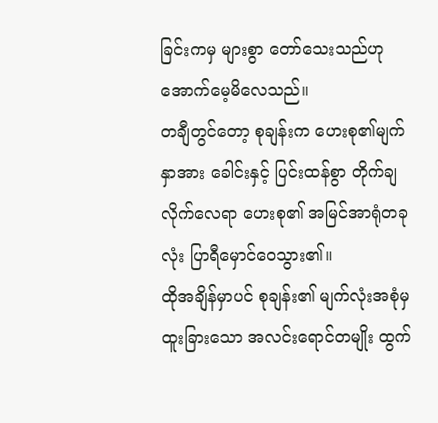ခြင်းကမှ များစွာ တော်သေးသည်ဟု အောက်မေ့မိလေသည်။
တချီတွင်တော့ စုချန်းက ဟေးစု၏မျက်နှာအား ခေါင်းနှင့် ပြင်းထန်စွာ တိုက်ချလိုက်လေရာ ဟေးစု၏ အမြင်အာရုံတခုလုံး ပြာရီမှောင်ဝေသွား၏။
ထိုအချိန်မှာပင် စုချန်း၏ မျက်လုံးအစုံမှ ထူးခြားသော အလင်းရောင်တမျိုး ထွက်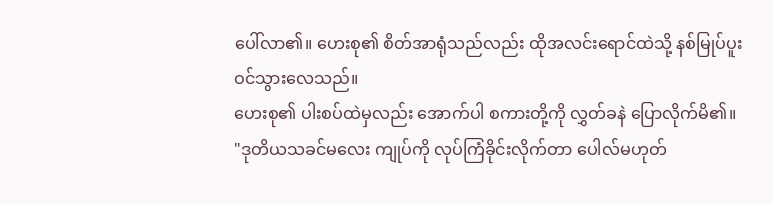ပေါ်လာ၏။ ဟေးစု၏ စိတ်အာရုံသည်လည်း ထိုအလင်းရောင်ထဲသို့ နစ်မြုပ်ပူးဝင်သွားလေသည်။
ဟေးစု၏ ပါးစပ်ထဲမှလည်း အောက်ပါ စကားတို့ကို လွှတ်ခနဲ ပြောလိုက်မိ၏။
"ဒုတိယသခင်မလေး ကျုပ်ကို လုပ်ကြံခိုင်းလိုက်တာ ပေါလ်မဟုတ်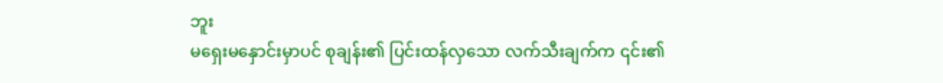ဘူး
မရှေးမနှောင်းမှာပင် စုချန်း၏ ပြင်းထန်လှသော လက်သီးချက်က ၎င်း၏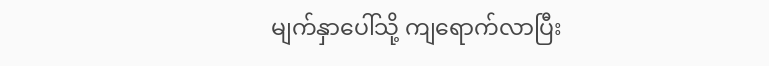မျက်နှာပေါ်သို့ ကျရောက်လာပြီး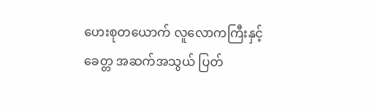ဟေးစုတယောက် လူလောကကြီးနှင့် ခေတ္တ အဆက်အသွယ် ပြတ်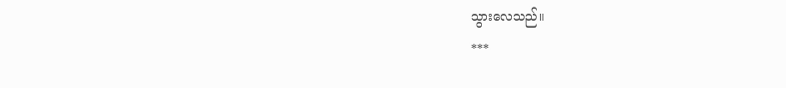သွားလေသည်။
***